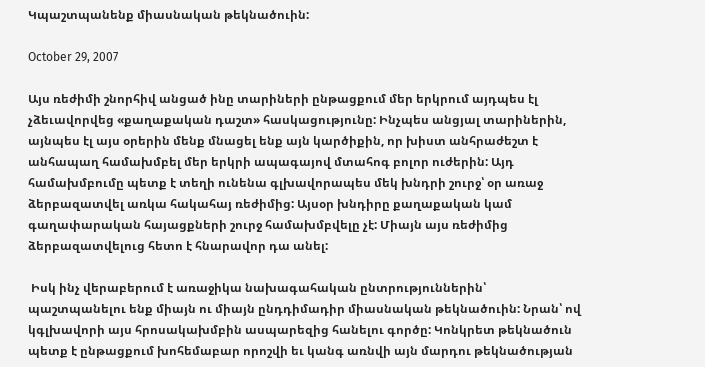Կպաշտպանենք միասնական թեկնածուին:

October 29, 2007

Այս ռեժիմի շնորհիվ անցած ինը տարիների ընթացքում մեր երկրում այդպես էլ չձեւավորվեց «քաղաքական դաշտ» հասկացությունը: Ինչպես անցյալ տարիներին, այնպես էլ այս օրերին մենք մնացել ենք այն կարծիքին, որ խիստ անհրաժեշտ է անհապաղ համախմբել մեր երկրի ապագայով մտահոգ բոլոր ուժերին: Այդ համախմբումը պետք է տեղի ունենա գլխավորապես մեկ խնդրի շուրջ՝ օր առաջ ձերբազատվել առկա հակահայ ռեժիմից: Այսօր խնդիրը քաղաքական կամ գաղափարական հայացքների շուրջ համախմբվելը չէ: Միայն այս ռեժիմից ձերբազատվելուց հետո է հնարավոր դա անել:

 Իսկ ինչ վերաբերում է առաջիկա նախագահական ընտրություններին՝ պաշտպանելու ենք միայն ու միայն ընդդիմադիր միասնական թեկնածուին: Նրան՝ ով կգլխավորի այս հրոսակախմբին ասպարեզից հանելու գործը: Կոնկրետ թեկնածուն պետք է ընթացքում խոհեմաբար որոշվի եւ կանգ առնվի այն մարդու թեկնածության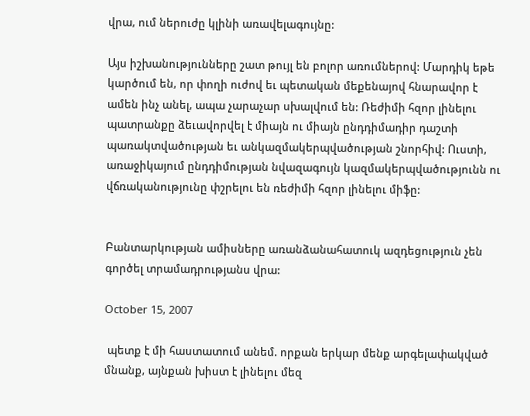վրա, ում ներուժը կլինի առավելագույնը:

Այս իշխանությունները շատ թույլ են բոլոր առումներով: Մարդիկ եթե կարծում են, որ փողի ուժով եւ պետական մեքենայով հնարավոր է ամեն ինչ անել, ապա չարաչար սխալվում են: Ռեժիմի հզոր լինելու պատրանքը ձեւավորվել է միայն ու միայն ընդդիմադիր դաշտի պառակտվածության եւ անկազմակերպվածության շնորհիվ: Ուստի, առաջիկայում ընդդիմության նվազագույն կազմակերպվածությունն ու վճռականությունը փշրելու են ռեժիմի հզոր լինելու միֆը:


Բանտարկության ամիսները առանձանահատուկ ազդեցություն չեն գործել տրամադրությանս վրա:

October 15, 2007

 պետք է մի հաստատում անեմ. որքան երկար մենք արգելափակված մնանք, այնքան խիստ է լինելու մեզ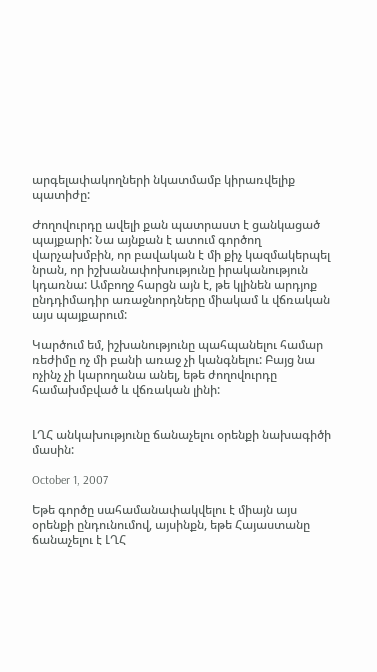արգելափակողների նկատմամբ կիրառվելիք պատիժը:

Ժողովուրդը ավելի քան պատրաստ է ցանկացած պայքարի: Նա այնքան է ատում գործող վարչախմբին, որ բավական է մի քիչ կազմակերպել նրան, որ իշխանափոխությունը իրականություն կդառնա: Ամբողջ հարցն այն է, թե կլինեն արդյոք ընդդիմադիր առաջնորդները միակամ և վճռական այս պայքարում:

Կարծում եմ, իշխանությունը պահպանելու համար ռեժիմը ոչ մի բանի առաջ չի կանգնելու: Բայց նա ոչինչ չի կարողանա անել, եթե ժողովուրդը համախմբված և վճռական լինի:


ԼՂՀ անկախությունը ճանաչելու օրենքի նախագիծի մասին:

October 1, 2007

Եթե գործը սահամանափակվելու է միայն այս օրենքի ընդունումով, այսինքն, եթե Հայաստանը ճանաչելու է ԼՂՀ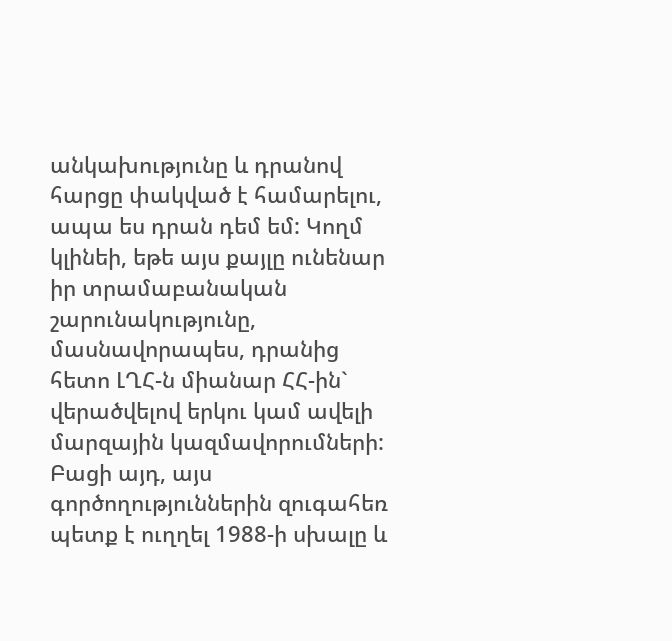անկախությունը և դրանով հարցը փակված է համարելու, ապա ես դրան դեմ եմ: Կողմ կլինեի, եթե այս քայլը ունենար իր տրամաբանական շարունակությունը, մասնավորապես, դրանից հետո ԼՂՀ-ն միանար ՀՀ-ին` վերածվելով երկու կամ ավելի մարզային կազմավորումների: Բացի այդ, այս գործողություններին զուգահեռ պետք է ուղղել 1988-ի սխալը և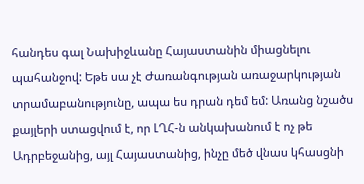հանդես գալ Նախիջևանը Հայաստանին միացնելու պահանջով: Եթե սա չէ Ժառանգության առաջարկության տրամաբանությունը, ապա ես դրան դեմ եմ: Առանց նշածս քայլերի ստացվում է, որ ԼՂՀ-ն անկախանում է ոչ թե Ադրբեջանից, այլ Հայաստանից, ինչը մեծ վնաս կհասցնի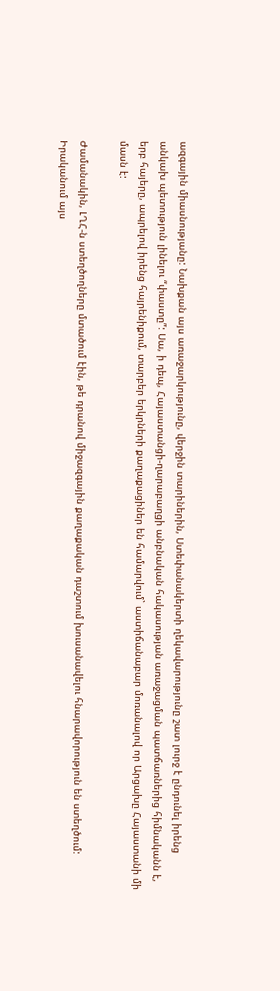ազգային միասնությանը: Նախքան այս առաջարկությունը, վերջին տարիներին, Ստեփանակերտի ղեկավարությունը շատ լուրջ է ընդունել իրենց անկախ պետություն լինելու “փաստը”: Սա, ի դեպ, Հայաստանցի-ղարաբաղցի անբնական հակասության առաջացման պատճառներից հիմնականն է, երբ հայերը, ապրելով իրենց հայրենիքում, տարբեր երկրների քաղաքացիներ են համարվում` աստիճանաբար մոռանալով որ Արցախը Հայաստանի մի մասն է:

Ժամանակին, ԼՂՀ-ն ստեղծողները մտածում էին, թե դրանով միջազգային քաղաքական դաշտում խուսանավելու հնարավորություն են ստեղծում: Իրականում այս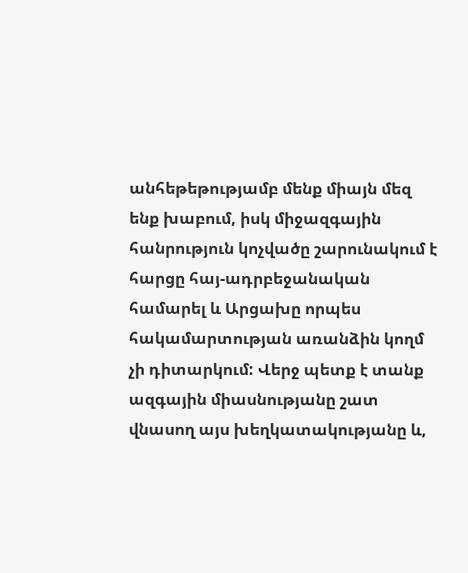անհեթեթությամբ մենք միայն մեզ ենք խաբում, իսկ միջազգային հանրություն կոչվածը շարունակում է հարցը հայ-ադրբեջանական համարել և Արցախը որպես հակամարտության առանձին կողմ չի դիտարկում: Վերջ պետք է տանք ազգային միասնությանը շատ վնասող այս խեղկատակությանը և,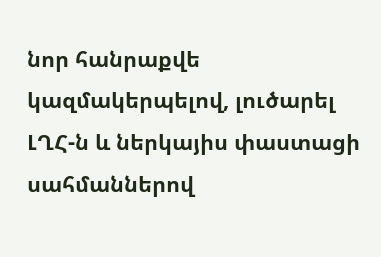նոր հանրաքվե կազմակերպելով, լուծարել ԼՂՀ-ն և ներկայիս փաստացի սահմաններով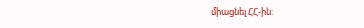միացնել ՀՀ-ին: